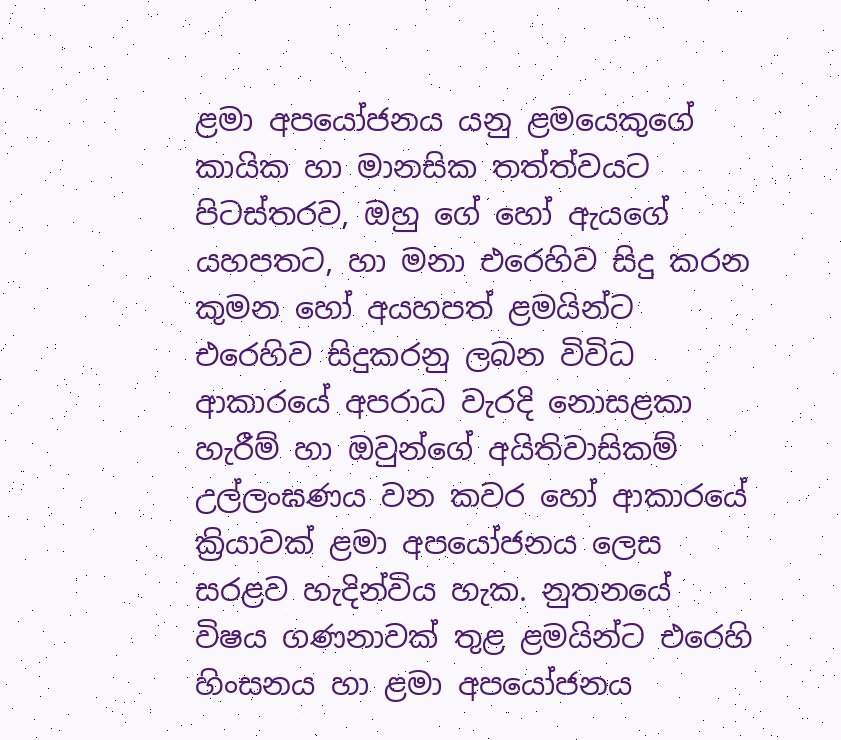ළමා අපයෝජනය යනු ළමයෙකුගේ කායික හා මානසික තත්ත්වයට පිටස්තරව, ඔහු ගේ හෝ ඇයගේ යහපතට, හා මනා එරෙහිව සිදු කරන කුමන හෝ අයහපත් ළමයින්ට එරෙහිව සිදුකරනු ලබන විවිධ ආකාරයේ අපරාධ වැරදි නොසළකා හැරීම් හා ඔවුන්ගේ අයිතිවාසිකම් උල්ලංඝණය වන කවර හෝ ආකාරයේ ක්‍රියාවක් ළමා අපයෝජනය ලෙස සරළව හැදින්විය හැක. නුතනයේ විෂය ගණනාවක් තුළ ළමයින්ට එරෙහි හිංසනය හා ළමා අපයෝජනය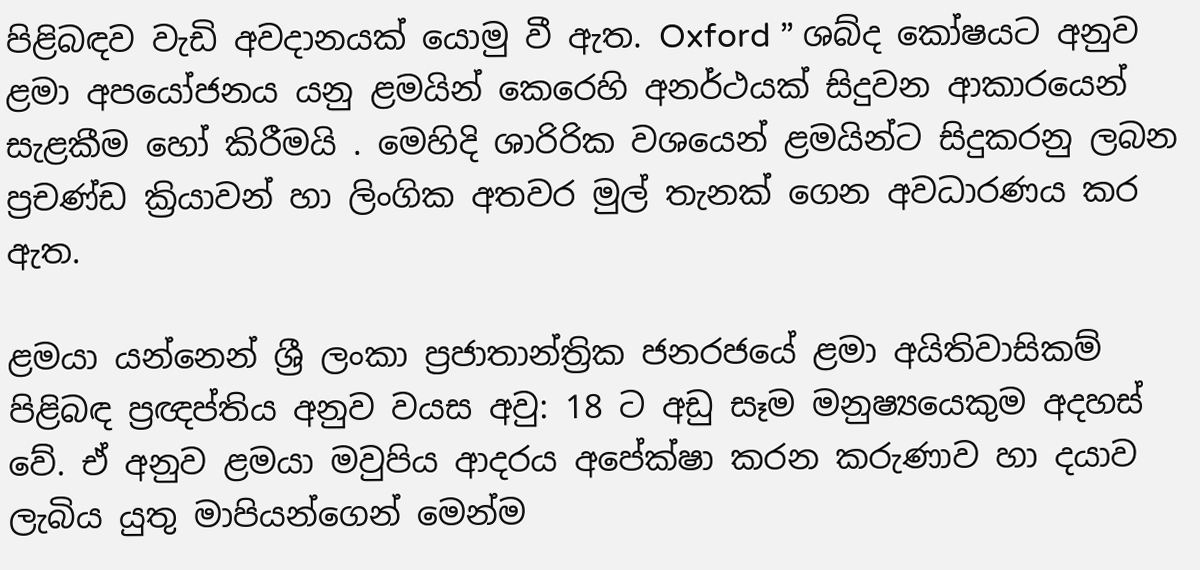පිළිබඳව වැඩි අවදානයක් යොමු වී ඇත. Oxford ” ශබ්ද කෝෂයට අනුව ළමා අපයෝජනය යනු ළමයින් කෙරෙහි අනර්ථයක් සිදුවන ආකාරයෙන් සැළකීම හෝ කිරීමයි . මෙහිදි ශාරිරික වශයෙන් ළමයින්ට සිදුකරනු ලබන ප්‍රචණ්ඩ ක්‍රියාවන් හා ලිංගික අතවර මුල් තැනක් ගෙන අවධාරණය කර ඇත.

ළමයා යන්නෙන් ශ්‍රී ලංකා ප්‍රජාතාන්ත්‍රික ජනරජයේ ළමා අයිතිවාසිකම් පිළිබඳ ප්‍රඥප්තිය අනුව වයස අවු: 18 ට අඩු සෑම මනුෂ්‍යයෙකුම අදහස් වේ. ඒ අනුව ළමයා මවුපිය ආදරය අපේක්ෂා කරන කරුණාව හා දයාව ලැබිය යුතු මාපියන්ගෙන් මෙන්ම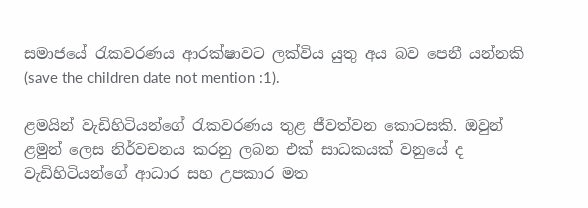සමාජයේ රැකවරණය ආරක්ෂාවට ලක්විය යුතු අය බව පෙනී යන්නකි (save the children date not mention :1).

ළමයින් වැඩිහිටියන්ගේ රැකවරණය තුළ ජීවත්වන කොටසකි. ඔවුන් ළමුන් ලෙස නිර්වචනය කරනු ලබන එක් සාධකයක් වනුයේ ද වැඩිහිටියන්ගේ ආධාර සහ උපකාර මත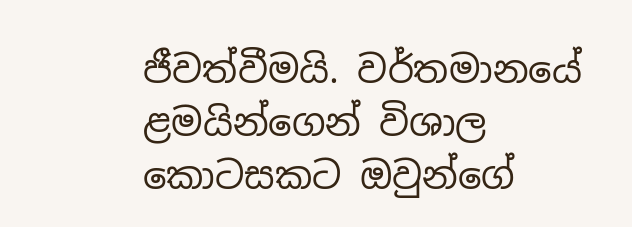ජීවත්වීමයි. වර්තමානයේ ළමයින්ගෙන් විශාල කොටසකට ඔවුන්ගේ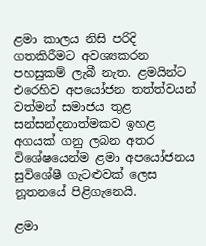ළමා කාලය නිසි පරිදි ගතකිරීමට අවශ්‍යකරන පහසුකම් ලැබී නැත. ළමයින්ට එරෙහිව අපයෝජන තත්ත්වයන් වත්මන් සමාජය තුළ සන්සන්දනාත්මකව ඉහළ අගයක් ගනු ලබන අතර විශේෂයෙන්ම ළමා අපයෝජනය සුවිශේෂී ගැටළුවක් ලෙස නූතනයේ පිළිගැනෙයි.

ළමා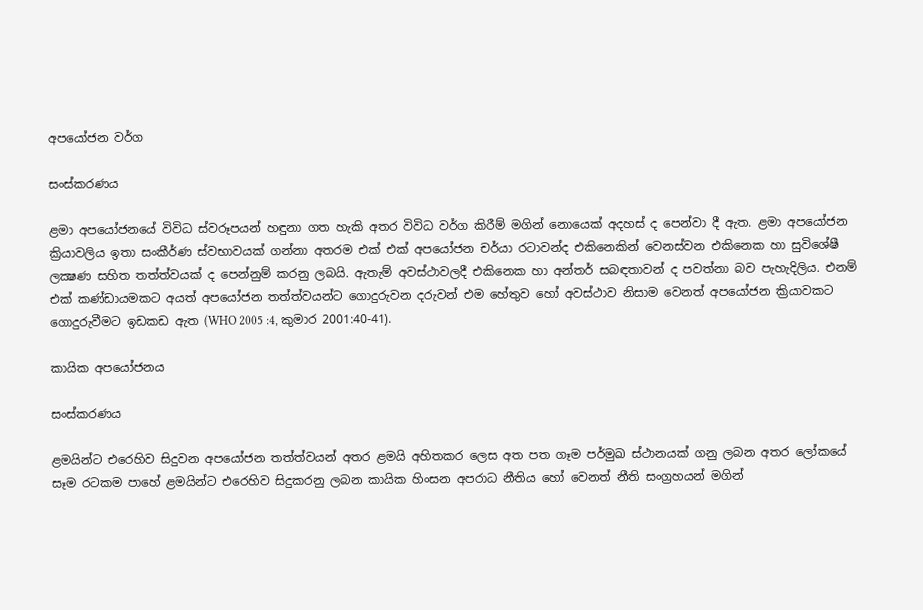අපයෝජන වර්ග

සංස්කරණය

ළමා අපයෝජනයේ විවිධ ස්වරූපයන් හඳුනා ගත හැකි අතර විවිධ වර්ග කිරීම් මගින් නොයෙක් අදහස් ද පෙන්වා දී ඇත. ළමා අපයෝජන ක්‍රියාවලිය ඉතා සංකීර්ණ ස්වභාවයක් ගන්නා අතරම එක් එක් අපයෝජන චර්යා රටාවන්ද එකිනෙකින් වෙනස්වන එකිනෙක හා සුවිශේෂී ලක්‍ෂණ සහිත තත්ත්වයක් ද පෙන්නුම් කරනු ලබයි. ඇතැම් අවස්ථාවලදී එකිනෙක හා අන්තර් සබඳතාවන් ද පවත්නා බව පැහැදිලිය. එනම් එක් කණ්ඩායමකට අයත් අපයෝජන තත්ත්වයන්ට ගොදුරුවන දරුවන් එම හේතුව හෝ අවස්ථාව නිසාම වෙනත් අපයෝජන ක්‍රියාවකට ගොදුරුවීමට ඉඩකඩ ඇත (WHO 2005 :4, කුමාර 2001:40-41).

කායික අපයෝජනය

සංස්කරණය

ළමයින්ට එරෙහිව සිදුවන අපයෝජන තත්ත්වයන් අතර ළමයි අහිතකර ලෙස අත පත ගෑම පර්මුඛ ස්ථානයක් ගනු ලබන අතර ලෝකයේ සෑම රටකම පාහේ ළමයින්ට එරෙහිව සිදුකරනු ලබන කායික හිංසන අපරාධ නීතිය හෝ වෙනත් නීති සංග්‍රහයන් මගින්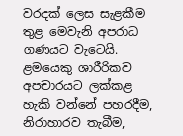වරදක් ලෙස සැළකීම තුළ මෙවැනි අපරාධ ගණයට වැටෙයි. ළමයෙකු ශාරීරිකව අපචාරයට ලක්කළ හැකි වන්නේ පහරදීම, නිරාහාරව තැබීම,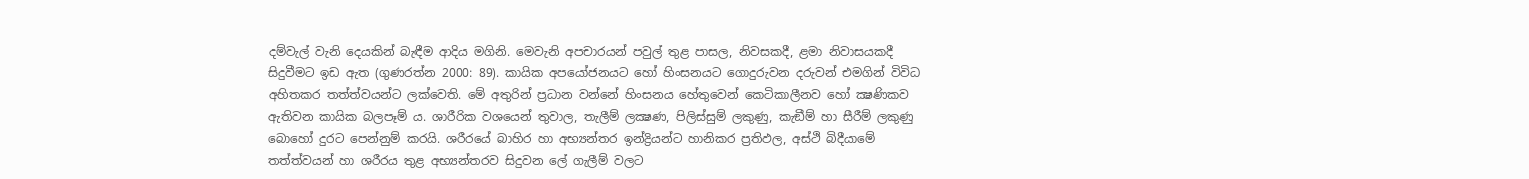දම්වැල් වැනි දෙයකින් බැඳීම ආදිය මගිනි. මෙවැනි අපචාරයන් පවුල් තුළ පාසල, නිවසකදී, ළමා නිවාසයකදී සිදුවීමට ඉඩ ඇත (ගුණරත්න 2000: 89). කායික අපයෝජනයට ‍හෝ හිංසනයට ගොදුරුවන දරුවන් එමගින් විවිධ අහිතකර තත්ත්වයන්ට ලක්වෙති. මේ අතුරින් ප්‍රධාන වන්නේ හිංසනය හේතුවෙන් කෙටිකාලීනව හෝ ක්‍ෂණිකව ඇතිවන කායික බලපෑම් ය. ශාරීරික වශයෙන් තුවාල, තැලීම් ලක්‍ෂණ, පිලිස්සුම් ලකුණු, කැඞීම් හා සීරීම් ලකුණු බොහෝ දුරට පෙන්නුම් කරයි. ශරීරයේ බාහිර හා අභ්‍යන්තර ඉන්ද්‍රියන්ට හානිකර ප්‍රතිඵල, අස්ථි බිදීයාමේ තත්ත්වයන් හා ශරීරය තුළ අභ්‍යන්තරව සිදුවන ලේ ගැලීම් වලට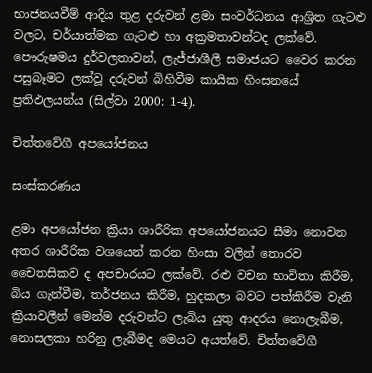භාජනයවීම් ආදිය තුළ දරුවන් ළමා සංවර්ධනය ආශ්‍රිත ගැටළු වලට, චර්යාත්මක ගැටළු හා අක්‍රමතාවන්ටද ලක්වේ. පෞරුෂමය දුර්වලතාවන්, ලැජ්ජාශීලී සමාජයට වෛර කරන පසුබෑමට ලක්වූ දරුවන් බිහිවීම කායික හිංසනයේ ප්‍රතිඵලයන්ය (සිල්වා 2000: 1-4).

චිත්තවේගී අපයෝජනය

සංස්කරණය

ළමා අපයෝජන ක්‍රියා ශාරීරික අපයෝජනයට සීමා නොවන අතර ශාරීරික වශයෙන් කරන හිංසා වලින් තොරව චෛතසිකව ද අපචාරයට ලක්වේ. රළු වචන භාවිතා කිරීම, බිය ගැන්වීම, තර්ජනය කිරීම, හුදකලා බවට පත්කිරීම වැනි ක්‍රියාවලීන් මෙන්ම දරුවන්ට ලැබිය යුතු ආදරය නොලැබීම, නොසලකා හරිනු ලැබීමද මෙයට අයත්වේ. චිත්තවේගී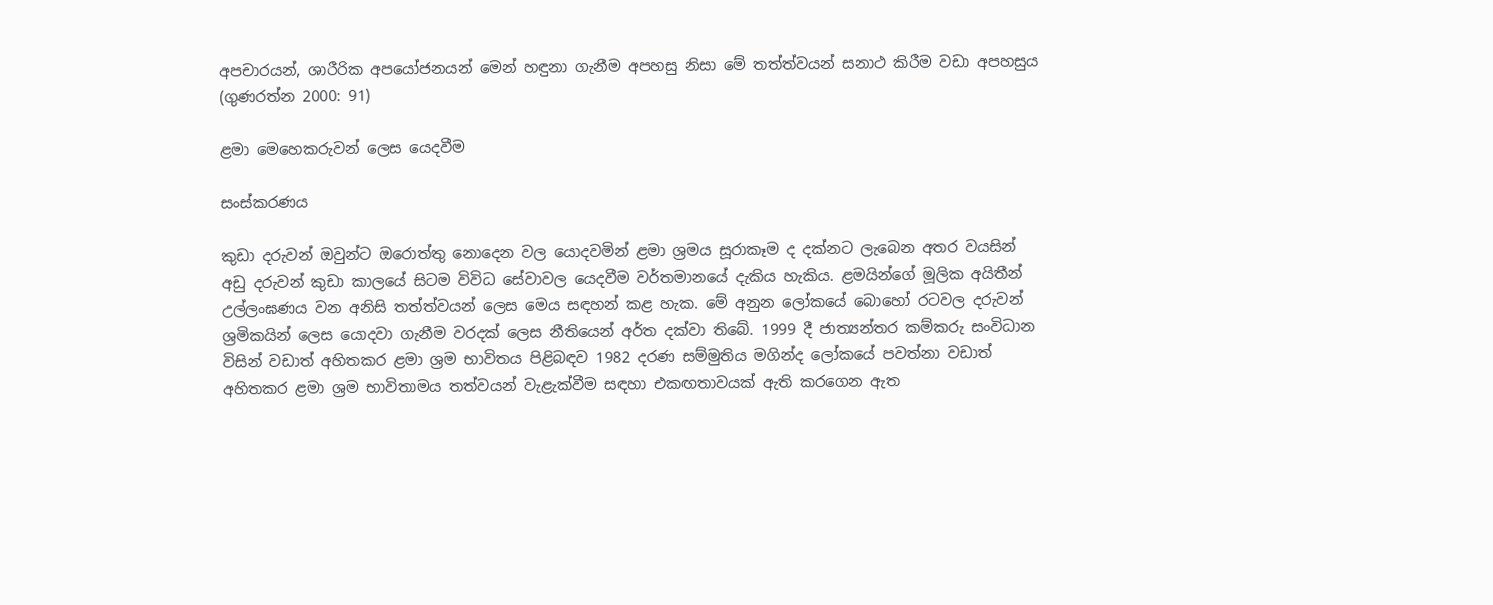අපචාරයන්, ශාරීරික අපයෝජනයන් මෙන් හඳුනා ගැනීම අපහසු නිසා මේ තත්ත්වයන් සනාථ කිරීම වඩා අපහසුය (ගුණරත්න 2000: 91)

ළමා මෙහෙකරුවන් ලෙස යෙදවීම

සංස්කරණය

කුඩා දරුවන් ඔවුන්ට ඔරොත්තු නොදෙන වල යොදවමින් ළමා ශ්‍රමය සූරාකෑම ද දක්නට ලැබෙන අතර වයසින් අඩු දරුවන් කුඩා කාලයේ සිටම විවිධ සේවාවල යෙදවීම වර්තමානයේ දැකිය හැකිය. ළමයින්ගේ මූලික අයිතීන් උල්ලංඝණය වන අනිසි තත්ත්වයන් ලෙස මෙය සඳහන් කළ හැක. මේ අනුන ලෝකයේ බොහෝ රටවල දරුවන් ශ්‍රමිකයින් ලෙස යොදවා ගැනීම වරදක් ලෙස නීතියෙන් අර්ත දක්වා තිබේ. 1999 දී ජාත්‍යන්තර කම්කරු සංවිධාන විසින් වඩාත් අහිතකර ළමා ශ්‍රම භාවිතය පිළිබඳව 1982 දරණ සම්මුතිය මගින්ද ලෝකයේ පවත්නා වඩාත් අහිතකර ළමා ශ්‍රම භාවිතාමය තත්වයන් වැළැක්වීම සඳහා එකඟතාවයක් ඇති කරගෙන ඇත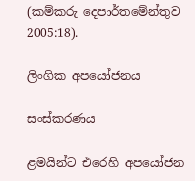(කම්කරු දෙපාර්තමේන්තුව 2005:18).

ලිංගික අපයෝජනය

සංස්කරණය

ළමයින්ට එරෙහි අපයෝජන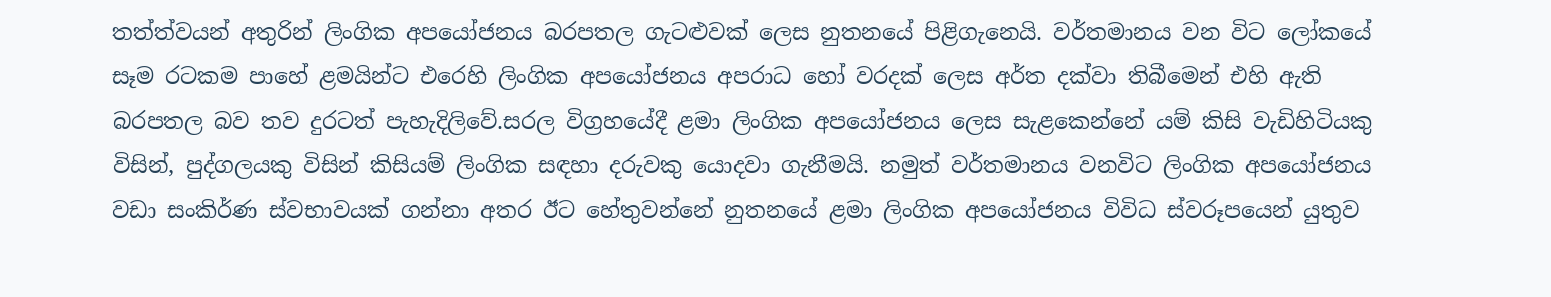තත්ත්වයන් අතුරින් ලිංගික අපයෝජනය බරපතල ගැටළුවක් ලෙස නුතනයේ පිළිගැනෙයි. වර්තමානය වන විට ලෝකයේ සෑම රටකම පාහේ ළමයින්ට එරෙහි ලිංගික අපයෝජනය අපරාධ හෝ වරදක් ලෙස අර්ත දක්වා තිබීමෙන් එහි ඇති බරපතල බව තව දුරටත් පැහැදිලිවේ.සරල විග්‍රහයේදී ළමා ලිංගික අපයෝජනය ලෙස සැළකෙන්නේ යම් කිසි වැඩිහිටියකු විසින්, පුද්ගලයකු විසින් කිසියම් ලිංගික සඳහා දරුවකු යොදවා ගැනීමයි. නමුත් වර්තමානය වනවිට ලිංගික අපයෝජනය වඩා සංකිර්ණ ස්වභාවයක් ගන්නා අතර ඊට හේතුවන්නේ නුතනයේ ළමා ලිංගික අපයෝජනය විවිධ ස්වරූපයෙන් යුතුව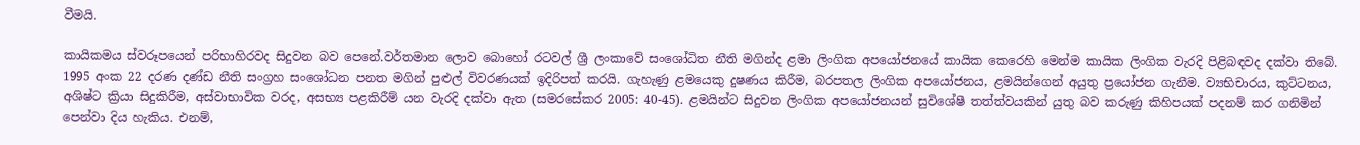වීමයි.

කායිකමය ස්වරූපයෙන් පරිභාහිරවද සිදුවන බව පෙනේ.වර්තමාන ලොව බොහෝ රටවල් ශ්‍රී ලංකාවේ සංශෝධිත නීති මගින්ද ළමා ලිංගික අපයෝජනයේ කායික කෙරෙහි මෙන්ම කායික ලිංගික වැරදි පිළිබඳවද දක්වා තිබේ. 1995 අංක 22 දරණ දණ්ඩ නීති සංග්‍රහ සංශෝධන පනත මගින් පුළුල් විවරණයක් ඉදිරිපත් කරයි. ගැහැණු ළමයෙකු දුෂණය කිරීම, බරපතල ලිංගික අපයෝජනය, ළමයින්ගෙන් අයුතු ප්‍රයෝජන ගැනීම. ව්‍යභිචාරය, කුට්ටනය, අශිෂ්ට ක්‍රියා සිදුකිරීම, අස්වාභාවික වරද, අසභ්‍ය පළකිරීම් යන වැරදි දක්වා ඇත (සමරසේකර 2005: 40-45). ළමයින්ට සිදුවන ලිංගික අපයෝජනයන් සුවිශේෂී තත්ත්වයකින් යුතු බව කරුණු කිහිපයක් පදනම් කර ගනිමින් පෙන්වා දිය හැකිය. එනම්,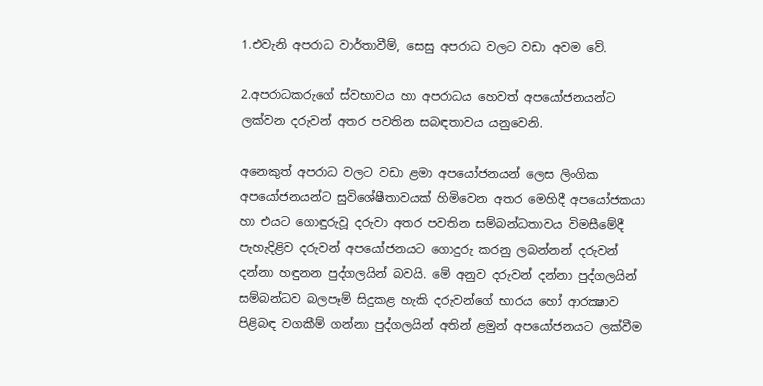1.එවැනි අපරාධ වාර්තාවීම්, සෙසු අපරාධ වලට වඩා අවම වේ.

2.අපරාධකරුගේ ස්වභාවය හා අපරාධය හෙවත් අපයෝජනයන්ට ලක්වන දරුවන් අතර පවතින සබඳතාවය යනුවෙනි.

අනෙකුත් අපරාධ වලට වඩා ළමා අපයෝජනයන් ලෙස ලිංගික අපයෝජනයන්ට සුවිශේෂීතාවයක් හිමිවෙන අතර මෙහිදී අපයෝජකයා හා එයට ගොඳුරුවූ දරුවා අතර පවතින සම්බන්ධතාවය විමසීමේදී පැහැදිළිව දරුවන් අපයෝජනයට ගොදුරු කරනු ලබන්නන් දරුවන් දන්නා හඳුනන පුද්ගලයින් බවයි. මේ අනුව දරුවන් දන්නා පුද්ගලයින් සම්බන්ධව බලපෑම් සිදුකළ හැකි දරුවන්ගේ භාරය හෝ ආරක්‍ෂාව පිළිබඳ වගකීම් ගන්නා පුද්ගලයින් අතින් ළමුන් අපයෝජනයට ලක්වීම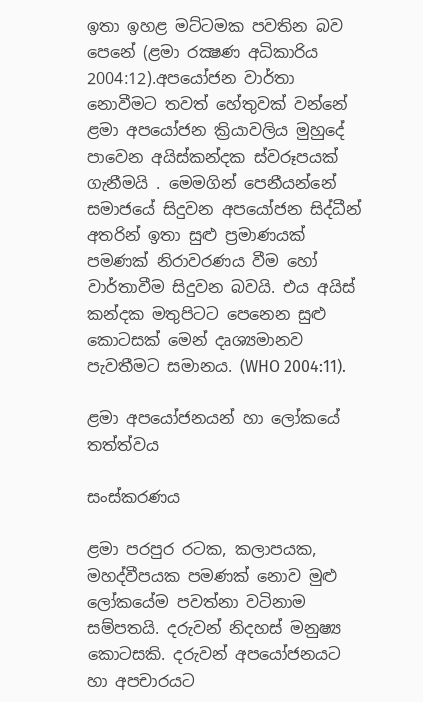ඉතා ඉහළ මට්ටමක පවතින බව පෙනේ (ළමා රක්‍ෂණ අධිකාරිය 2004:12).අපයෝජන වාර්තා නොවීමට තවත් හේතුවක් වන්නේ ළමා අපයෝජන ක්‍රියාවලිය මුහුදේ පාවෙන අයිස්කන්දක ස්වරූපයක් ගැනීමයි . මෙමගින් පෙනීයන්නේ සමාජයේ සිදුවන අපයෝජන සිද්ධීන් අතරින් ඉතා සුළු ප්‍රමාණයක් පමණක් නිරාවරණය වීම හෝ වාර්තාවීම සිදුවන බවයි. එය අයිස් කන්දක මතුපිටට පෙනෙන සුළු කොටසක් මෙන් දෘශ්‍යමානව පැවතීමට සමානය. (WHO 2004:11).

ළමා අපයෝජනයන් හා ලෝකයේ තත්ත්වය

සංස්කරණය

ළමා පරපුර රටක, කලාපයක, මහද්වීපයක පමණක් නොව මුළු ලෝකයේම පවත්නා වටිනාම සම්පතයි. දරුවන් නිදහස් මනුෂ්‍ය කොටසකි. දරුවන් අපයෝජනයට හා අපචාරයට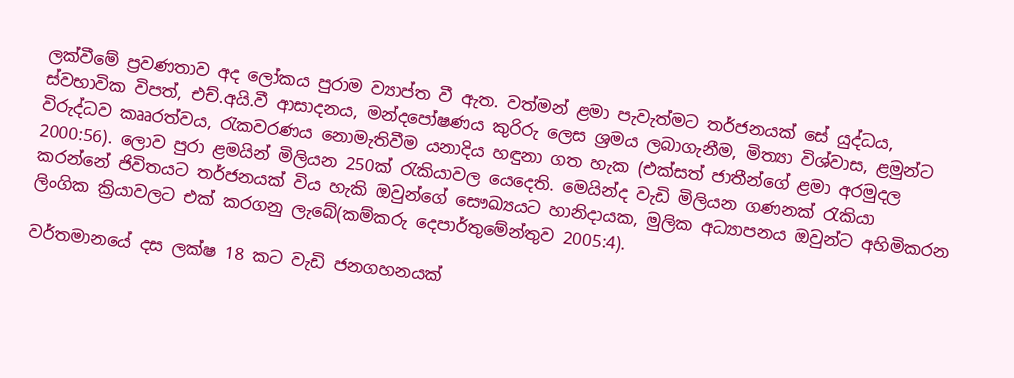ලක්වීමේ ප්‍රවණතාව අද ලෝකය පුරාම ව්‍යාප්ත වී ඇත. වත්මන් ළමා පැවැත්මට තර්ජනයක් සේ යුද්ධය, ස්වභාවික විපත්, එච්.අයි.වී ආසාදනය, මන්දපෝෂණය කුරිරු ලෙස ශ්‍රමය ලබාගැනීම, මිත්‍යා විශ්වාස, ළමුන්ට විරුද්ධව කෲරත්වය, රැකවරණය නොමැතිවීම යනාදිය හඳුනා ගත හැක (එක්සත් ජාතීන්ගේ ළමා අරමුදල 2000:56). ලොව පුරා ළමයින් මිලියන 250ක් රැකියාවල යෙදෙති. මෙයින්ද වැඩි මිලියන ගණනක් රැකියා කරන්නේ ජිවිතයට තර්ජනයක් විය හැකි ඔවුන්ගේ සෞඛ්‍යයට හානිදායක, මුලික අධ්‍යාපනය ඔවුන්ට අහිමිකරන ලිංගික ක්‍රියාවලට එක් කරගනු ලැබේ(කම්කරු දෙපාර්තුමේන්තුව 2005:4).

වර්තමානයේ දස ලක්ෂ 18 කට වැඩි ජනගහනයක්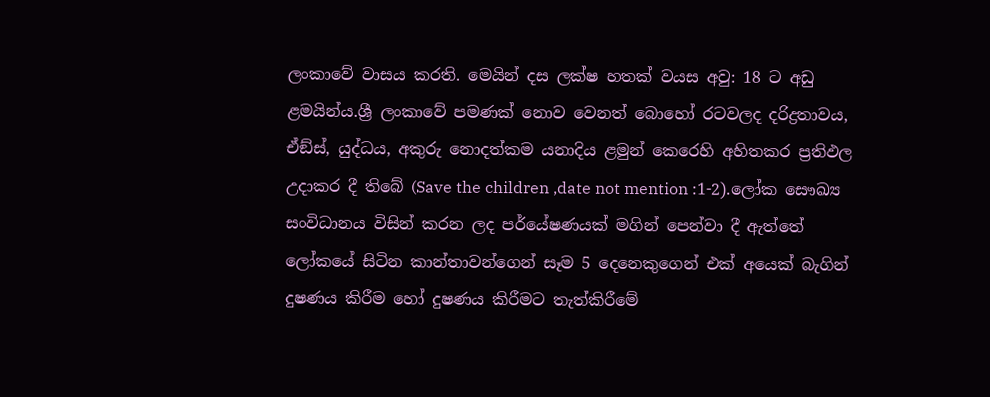ලංකාවේ වාසය කරති. මෙයින් දස ලක්ෂ හතක් වයස අවු: 18 ට අඩු ළමයින්ය.ශ්‍රී ලංකාවේ පමණක් නොව වෙනත් බොහෝ රටවලද දරිද්‍රතාවය, ඒඞ්ස්, යුද්ධය, අකුරු නොදත්කම යනාදිය ළමුන් කෙරෙහි අහිතකර ප්‍රතිඵල උදාකර දී තිබේ (Save the children ,date not mention :1-2).ලෝක සෞඛ්‍ය සංවිධානය විසින් කරන ලද පර්යේෂණයක් මගින් පෙන්වා දී ඇත්තේ ලෝකයේ සිටින කාන්තාවන්ගෙන් සෑම 5 දෙනෙකුගෙන් එක් අයෙක් බැගින් දුෂණය කිරීම හෝ දුෂණය කිරීමට තැත්කිරීමේ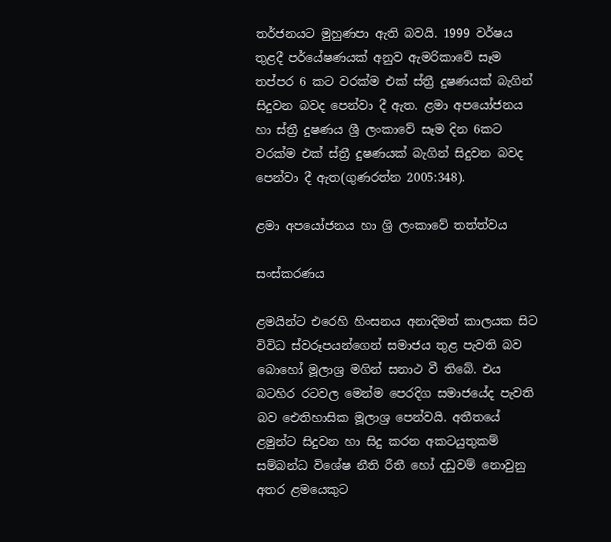තර්ජනයට මුහුණපා ඇති බවයි. 1999 වර්ෂය තුළදී පර්යේෂණයක් අනුව ඇමරිකාවේ සෑම තප්පර 6 කට වරක්ම එක් ස්ත්‍රී දුෂණයක් බැගින් සිදුවන බවද පෙන්වා දී ඇත. ළමා අපයෝජනය හා ස්ත්‍රී දුෂණය ශ්‍රී ලංකාවේ සෑම දින 6කට වරක්ම එක් ස්ත්‍රී දුෂණයක් බැගින් සිදුවන බවද පෙන්වා දී ඇත(ගුණරත්න 2005:348).

ළමා අපයෝජනය හා ශ්‍රි ලංකාවේ තත්ත්වය

සංස්කරණය

ළමයින්ට එරෙහි හිංසනය අනාදිමත් කාලයක සිට විවිධ ස්වරූපයන්ගෙන් සමාජය තුළ පැවති බව බොහෝ මූලාශ්‍ර මගින් සනාථ වී තිබේ. එය බටහිර රටවල මෙන්ම පෙරදිග සමාජයේද පැවති බව ඓතිහාසික මූලාශ්‍ර පෙන්වයි. අතීතයේ ළමුන්ට සිදුවන හා සිදු කරන අකටයුතුකම් සම්බන්ධ විශේෂ නීති රීතී හෝ දඩුවම් නොවුනු අතර ළමයෙකුට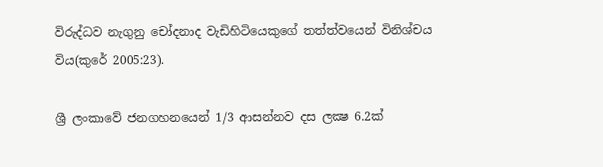විරුද්ධව නැගුනු චෝදනාද වැඩිහිටියෙකුගේ තත්ත්වයෙන් විනිශ්චය විය(කුරේ 2005:23).

ශ්‍රී ලංකාවේ ජනගහනයෙන් 1/3 ආසන්නව දස ලක්‍ෂ 6.2ක්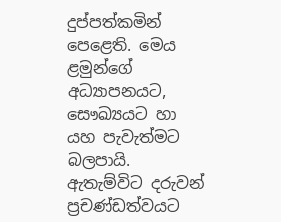දුප්පත්කමින් පෙළෙති. මෙය ළමුන්ගේ අධ්‍යාපනයට, සෞඛ්‍යයට හා යහ පැවැත්මට බලපායි. ඇතැම්විට දරුවන් ප්‍රචණ්ඩත්වයට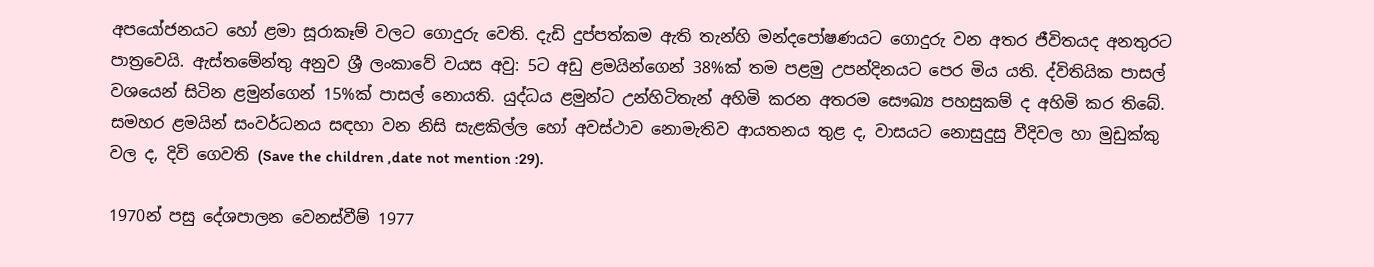අපයෝජනයට හෝ ළමා සූරාකෑම් වලට ගොදුරු වෙති. දැඩි දුප්පත්කම ඇති තැන්හි මන්දපෝෂණයට ගොදුරු වන අතර ජීවිතයද අනතුරට පාත්‍රවෙයි. ඇස්තමේන්තු අනුව ශ්‍රී ලංකාවේ වයස අවු: 5ට අඩු ළමයින්ගෙන් 38%ක් තම පළමු උපන්දිනයට පෙර මිය යති. ද්විතියික පාසල් වශයෙන් සිටින ළමුන්ගෙන් 15%ක් පාසල් නොයති. යුද්ධය ළමුන්ට උන්හිටිතැන් අහිමි කරන අතරම සෞඛ්‍ය පහසුකම් ද අහිමි කර තිබේ. සමහර ළමයින් සංවර්ධනය සඳහා වන නිසි සැළකිල්ල හෝ අවස්ථාව නොමැතිව ආයතනය තුළ ද, වාසයට නොසුදුසු වීදිවල හා මුඩුක්කු වල ද, දිවි ගෙවති (Save the children ,date not mention :29).

1970න් පසු දේශපාලන වෙනස්වීම් 1977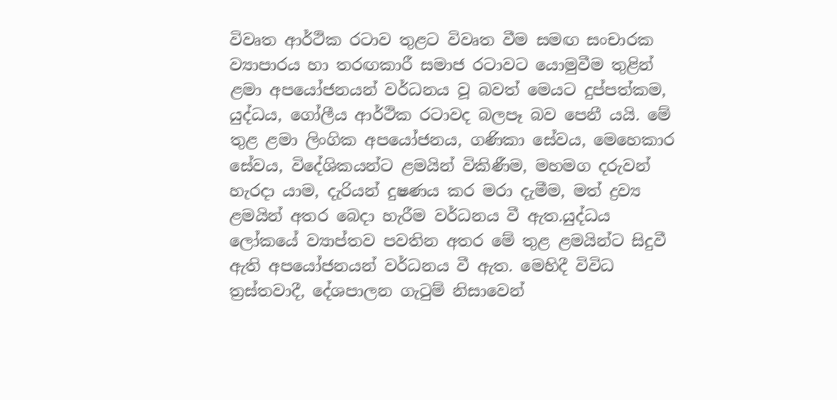විවෘත ආර්ථික රටාව තුළට විවෘත වීම සමඟ සංචාරක ව්‍යාපාරය හා තරඟකාරී සමාජ රටාවට යොමුවීම තුළින් ළමා අපයෝජනයන් වර්ධනය වූ බවත් මෙයට දුප්පත්කම, යුද්ධය, ගෝලීය ආර්ථික රටාවද බලපෑ බව පෙනී යයි. මේ තුළ ළමා ලිංගික අපයෝජනය, ගණිකා සේවය, මෙහෙකාර සේවය, විදේශිකයන්ට ළමයින් විකිණීම, මහමග දරුවන් හැරදා යාම, දැරියන් දුෂණය කර මරා දැමීම, මත් ද්‍රව්‍ය ළමයින් අතර බෙදා හැරීම වර්ධනය වී ඇත.යුද්ධය ලෝකයේ ව්‍යාප්තව පවතින අතර මේ තුළ ළමයින්ට සිදුවී ඇති අපයෝජනයන් වර්ධනය වී ඇත. මෙහිදී විවිධ ත්‍රස්තවාදී, දේශපාලන ගැටුම් නිසාවෙන්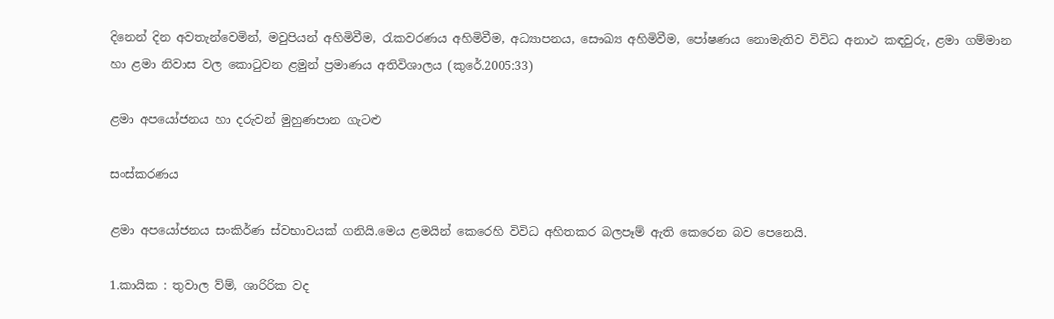දිනෙන් දින අවතැන්වෙමින්, මවුපියන් අහිමිවීම, රැකවරණය අහිමිවීම, අධ්‍යාපනය, සෞඛ්‍ය අහිමිවීම, පෝෂණය නොමැතිව විවිධ අනාථ කඳවුරු, ළමා ගම්මාන හා ළමා නිවාස වල කොටුවන ළමුන් ප්‍රමාණය අතිවිශාලය (කුරේ.2005:33)

ළමා අපයෝජනය හා දරුවන් මුහුණපාන ගැටළු

සංස්කරණය

ළමා අපයෝජනය සංකිර්ණ ස්වභාවයක් ගනියි.මෙය ළමයින් කෙරෙහි විවිධ අහිතකර බලපෑම් ඇති කෙරෙන බව පෙනෙයි.

1.කායික : තුවාල ව්ම්, ශාරිරික වද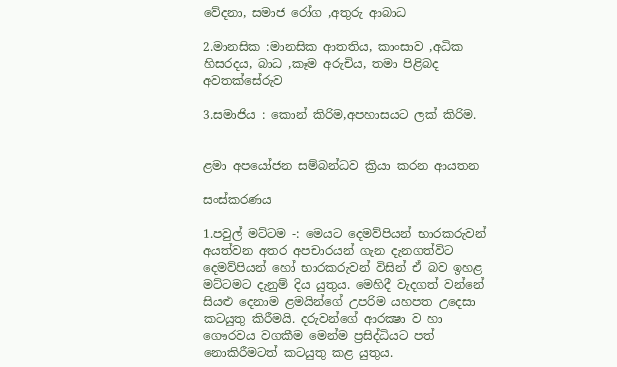වේදනා, සමාජ රෝග ,අතුරු ආබාධ

2.මානසික :මානසික ආතතිය, කාංසාව ,අධික හිසරදය, බාධ ,කෑම අරුචිය, තමා පිළිබද අවතක්සේරුව

3.සමාජිය : කොන් කිරිම,අපහාසයට ලක් කිරිම.


ළමා අපයෝජන සම්බන්ධව ක්‍රියා කරන ආයතන

සංස්කරණය

1.පවුල් මට්ටම -: මෙයට දෙමව්පියන් භාරකරුවන් අයත්වන අතර අපචාරයන් ගැන දැනගත්විට දෙමව්පියන් හෝ භාරකරුවන් විසින් ඒ බව ඉහළ මට්ටමට දැනුම් දිය යුතුය. මෙහිදී වැදගත් වන්නේ සියළු දෙනාම ළමයින්ගේ උපරිම යහපත උදෙසා කටයුතු කිරීමයි. දරුවන්ගේ ආරක්‍ෂා ව හා ගෞරවය වගකීම මෙන්ම ප්‍රසිද්ධියට පත් නොකිරීමටත් කටයුතු කළ යුතුය.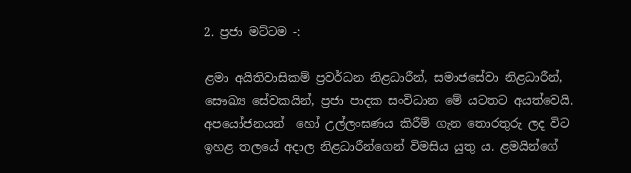2. ප්‍රජා මට්ටම -:

ළමා අයිතිවාසිකම් ප්‍රවර්ධන නිළධාරීන්, සමාජසේවා නිළධාරීන්, සෞඛ්‍ය සේවකයින්, ප්‍රජා පාදක සංවිධාන මේ යටතට අයත්වෙයි. අපයෝජනයන්  හෝ උල්ලංඝණය කිරීම් ගැන තොරතුරු ලද විට ඉහළ තලයේ අදාල නිළධාරීන්ගෙන් විමසිය යුතු ය. ළමයින්ගේ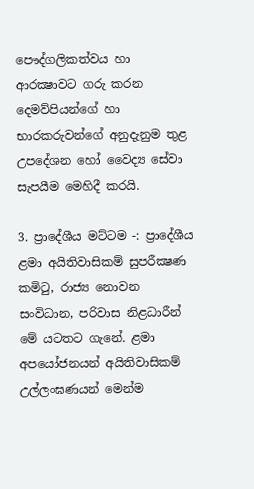පෞද්ගලිකත්වය හා ආරක්‍ෂාවට ගරු කරන දෙමව්පියන්ගේ හා භාරකරුවන්ගේ අනුදැනුම තුළ උපදේශන හෝ වෛද්‍ය සේවා  සැපයීම මෙහිදී කරයි.

3. ප්‍රාදේශීය මට්ටම -: ප්‍රාදේශීය ළමා අයිතිවාසිකම් සුපරීක්‍ෂණ කමිටු, රාජ්‍ය නොවන සංවිධාන, පරිවාස නිළධාරීන් මේ යටතට ගැනේ. ළමා අපයෝජනයන් අයිතිවාසිකම් උල්ලංඝණයන් මෙන්ම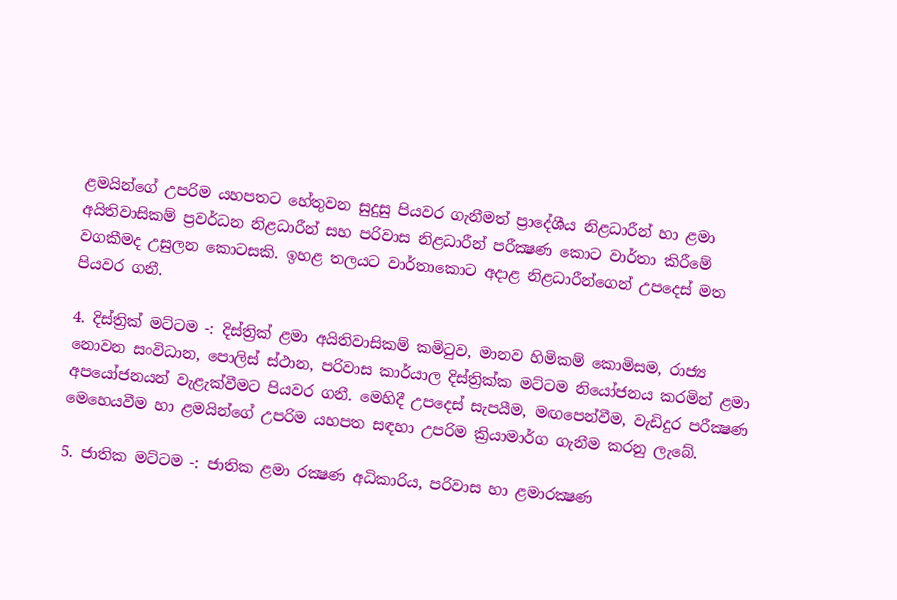ළමයින්ගේ උපරිම යහපතට හේතුවන සුදුසු පියවර ගැනීමත් ප්‍රාදේශීය නිළධාරීන් හා ළමා අයිතිවාසිකම් ප්‍රවර්ධන නිළධාරීන් සහ පරිවාස නිළධාරීන් පරීක්‍ෂණ කොට වාර්තා කිරීමේ වගකීමද උසුලන කොටසකි. ඉහළ තලයට වාර්තාකොට අදාළ නිළධාරීන්ගෙන් උපදෙස් මත පියවර ගනී.

4. දිස්ත්‍රික් මට්ටම -: දිස්ත්‍රික් ළමා අයිතිවාසිකම් කමිටුව, මානව හිමිකම් කොමිසම, රාජ්‍ය නොවන සංවිධාන, පොලිස් ස්ථාන, පරිවාස කාර්යාල දිස්ත්‍රික්ක මට්ටම නියෝජනය කරමින් ළමා අපයෝජනයන් වැළැක්වීමට පියවර ගනී. මෙහිදී උපදෙස් සැපයීම, මඟපෙන්වීම, වැඩිදුර පරීක්‍ෂණ මෙහෙයවීම හා ළමයින්ගේ උපරිම යහපත සඳහා උපරිම ක්‍රියාමාර්ග ගැනීම කරනු ලැබේ.

5. ජාතික මට්ටම -: ජාතික ළමා රක්‍ෂණ අධිකාරිය, පරිවාස හා ළමාරක්‍ෂණ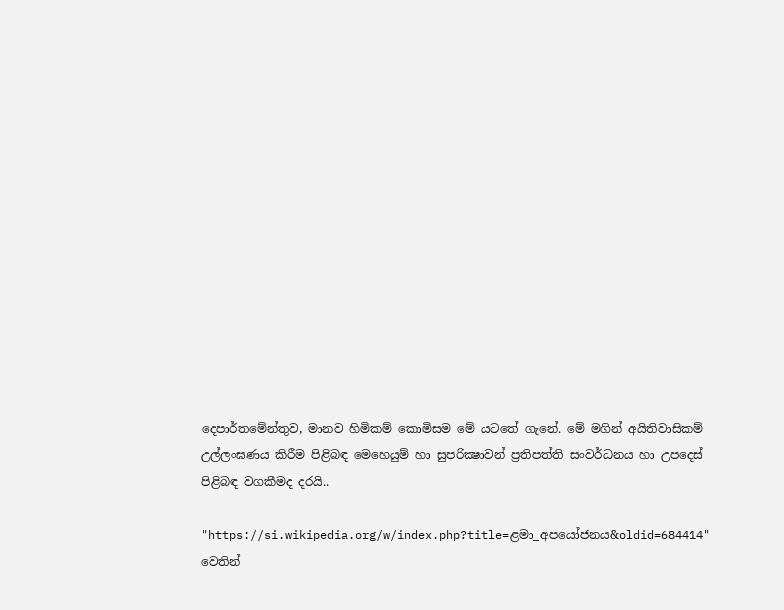දෙපාර්තමේන්තුව, මානව හිමිකම් කොමිසම මේ යටතේ ගැනේ. මේ මගින් අයිතිවාසිකම් උල්ලංඝණය කිරීම පිළිබඳ මෙහෙයුම් හා සුපරික්‍ෂාවන් ප්‍රතිපත්ති සංවර්ධනය හා උපදෙස් පිළිබඳ වගකීමද දරයි..

"https://si.wikipedia.org/w/index.php?title=ළමා_අපයෝජනය&oldid=684414" වෙතින්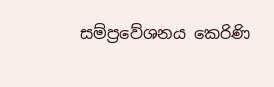සම්ප්‍රවේශනය කෙරිණි